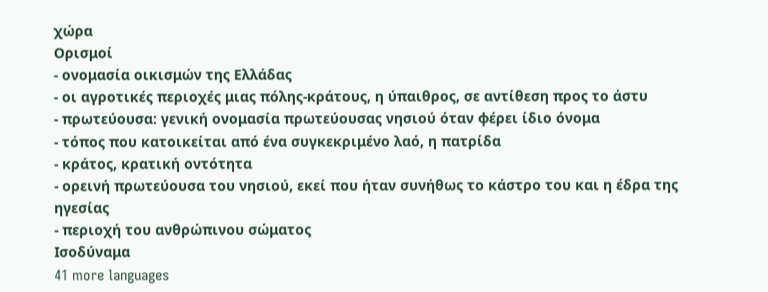χώρα
Ορισμοί
- ονομασία οικισμών της Ελλάδας
- οι αγροτικές περιοχές μιας πόλης-κράτους, η ύπαιθρος, σε αντίθεση προς το άστυ
- πρωτεύουσα: γενική ονομασία πρωτεύουσας νησιού όταν φέρει ίδιο όνομα
- τόπος που κατοικείται από ένα συγκεκριμένο λαό, η πατρίδα
- κράτος, κρατική οντότητα
- ορεινή πρωτεύουσα του νησιού, εκεί που ήταν συνήθως το κάστρο του και η έδρα της ηγεσίας
- περιοχή του ανθρώπινου σώματος
Ισοδύναμα
41 more languages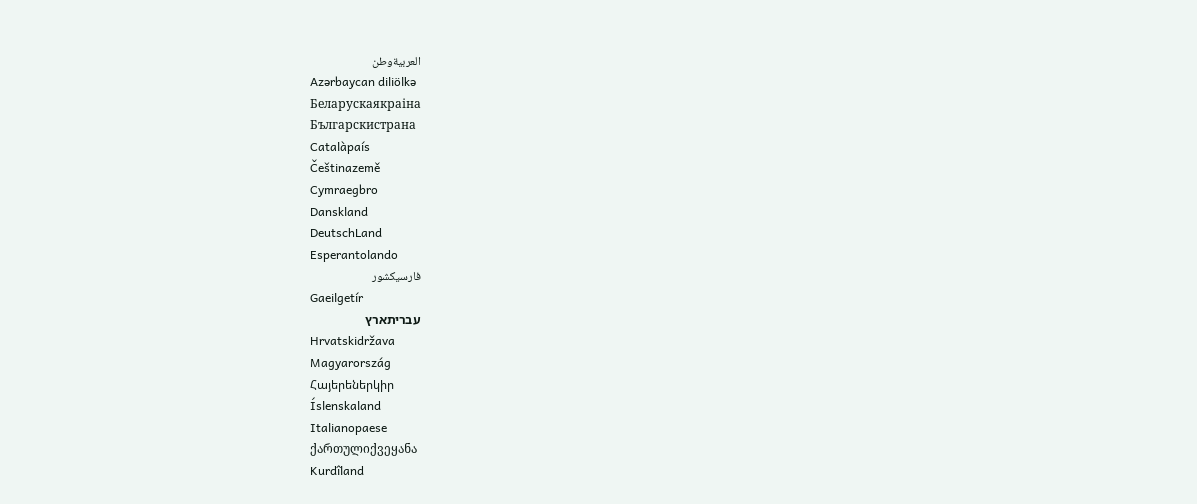العربيةوطن
Azərbaycan diliölkə
Беларускаякраіна
Българскистрана
Catalàpaís
Češtinazemě
Cymraegbro
Danskland
DeutschLand
Esperantolando
فارسیکشور
Gaeilgetír
עבריתארץ
Hrvatskidržava
Magyarország
Հայերեներկիր
Íslenskaland
Italianopaese
ქართულიქვეყანა
Kurdîland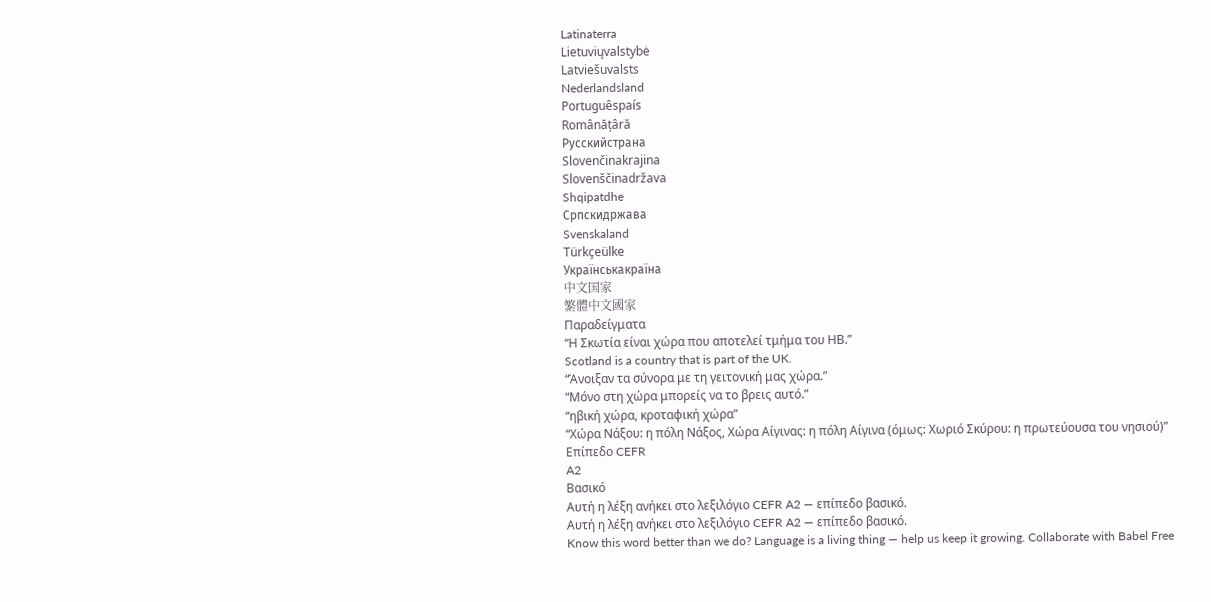Latinaterra
Lietuviųvalstybė
Latviešuvalsts
Nederlandsland
Portuguêspaís
Românățâră
Русскийстрана
Slovenčinakrajina
Slovenščinadržava
Shqipatdhe
Српскидржава
Svenskaland
Türkçeülke
Українськакраїна
中文国家
繁體中文國家
Παραδείγματα
“Η Σκωτία είναι χώρα που αποτελεί τμήμα του ΗΒ.”
Scotland is a country that is part of the UK.
“Άνοιξαν τα σύνορα με τη γειτονική μας χώρα.”
“Μόνο στη χώρα μπορείς να το βρεις αυτό.”
“ηβική χώρα, κροταφική χώρα”
“Χώρα Νάξου: η πόλη Νάξος, Χώρα Αίγινας: η πόλη Αίγινα (όμως: Χωριό Σκύρου: η πρωτεύουσα του νησιού)”
Επίπεδο CEFR
A2
Βασικό
Αυτή η λέξη ανήκει στο λεξιλόγιο CEFR A2 — επίπεδο βασικό.
Αυτή η λέξη ανήκει στο λεξιλόγιο CEFR A2 — επίπεδο βασικό.
Know this word better than we do? Language is a living thing — help us keep it growing. Collaborate with Babel Free